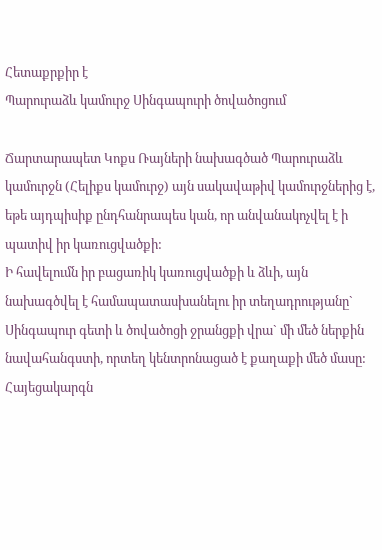Հետաքրքիր է
Պարուրաձև կամուրջ Սինգապուրի ծովածոցում

Ճարտարապետ Կոքս Ռայների նախագծած Պարուրաձև կամուրջն (Հելիքս կամուրջ) այն սակավաթիվ կամուրջներից է, եթե այդպիսիք ընդհանրապես կան, որ անվանակոչվել է ի պատիվ իր կառուցվածքի:
Ի հավելումն իր բացառիկ կառուցվածքի և ձևի, այն նախագծվել է համապատասխանելու իր տեղադրությանը` Սինգապուր գետի և ծովածոցի ջրանցքի վրա` մի մեծ ներքին նավահանգստի, որտեղ կենտրոնացած է քաղաքի մեծ մասը:
Հայեցակարգն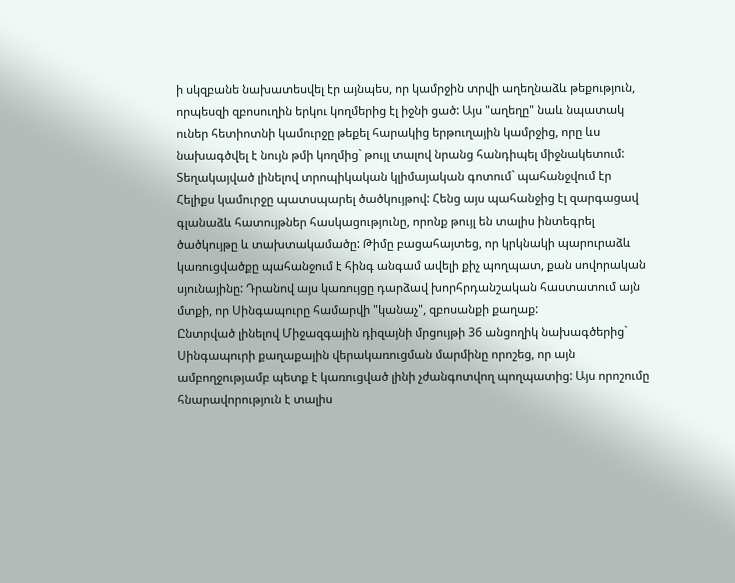ի սկզբանե նախատեսվել էր այնպես, որ կամրջին տրվի աղեղնաձև թեքություն, որպեսզի զբոսուղին երկու կողմերից էլ իջնի ցած: Այս "աղեղը" նաև նպատակ ուներ հետիոտնի կամուրջը թեքել հարակից երթուղային կամրջից, որը ևս նախագծվել է նույն թմի կողմից` թույլ տալով նրանց հանդիպել միջնակետում:
Տեղակայված լինելով տրոպիկական կլիմայական գոտում` պահանջվում էր Հելիքս կամուրջը պատսպարել ծածկույթով: Հենց այս պահանջից էլ զարգացավ գլանաձև հատույթներ հասկացությունը, որոնք թույլ են տալիս ինտեգրել ծածկույթը և տախտակամածը: Թիմը բացահայտեց, որ կրկնակի պարուրաձև կառուցվածքը պահանջում է հինգ անգամ ավելի քիչ պողպատ, քան սովորական սյունայինը: Դրանով այս կառույցը դարձավ խորհրդանշական հաստատում այն մտքի, որ Սինգապուրը համարվի "կանաչ", զբոսանքի քաղաք:
Ընտրված լինելով Միջազգային դիզայնի մրցույթի 36 անցողիկ նախագծերից` Սինգապուրի քաղաքային վերակառուցման մարմինը որոշեց, որ այն ամբողջությամբ պետք է կառուցված լինի չժանգոտվող պողպատից: Այս որոշումը հնարավորություն է տալիս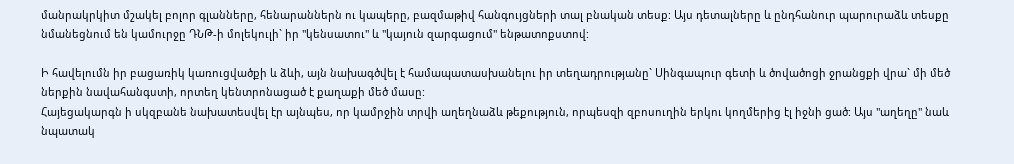մանրակրկիտ մշակել բոլոր գլանները, հենարաններն ու կապերը, բազմաթիվ հանգույցների տալ բնական տեսք: Այս դետալները և ընդհանուր պարուրաձև տեսքը նմանեցնում են կամուրջը ԴՆԹ-ի մոլեկուլի` իր "կենսատու" և "կայուն զարգացում" ենթատոքստով:

Ի հավելումն իր բացառիկ կառուցվածքի և ձևի, այն նախագծվել է համապատասխանելու իր տեղադրությանը` Սինգապուր գետի և ծովածոցի ջրանցքի վրա` մի մեծ ներքին նավահանգստի, որտեղ կենտրոնացած է քաղաքի մեծ մասը:
Հայեցակարգն ի սկզբանե նախատեսվել էր այնպես, որ կամրջին տրվի աղեղնաձև թեքություն, որպեսզի զբոսուղին երկու կողմերից էլ իջնի ցած: Այս "աղեղը" նաև նպատակ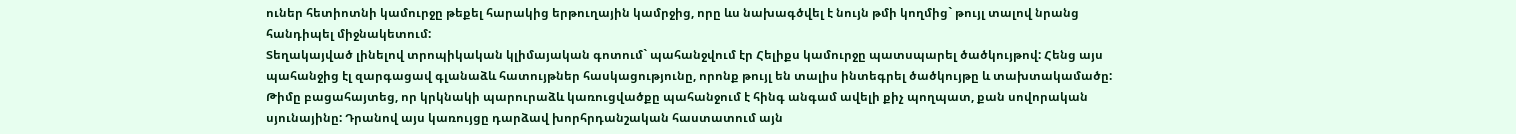ուներ հետիոտնի կամուրջը թեքել հարակից երթուղային կամրջից, որը ևս նախագծվել է նույն թմի կողմից` թույլ տալով նրանց հանդիպել միջնակետում:
Տեղակայված լինելով տրոպիկական կլիմայական գոտում` պահանջվում էր Հելիքս կամուրջը պատսպարել ծածկույթով: Հենց այս պահանջից էլ զարգացավ գլանաձև հատույթներ հասկացությունը, որոնք թույլ են տալիս ինտեգրել ծածկույթը և տախտակամածը: Թիմը բացահայտեց, որ կրկնակի պարուրաձև կառուցվածքը պահանջում է հինգ անգամ ավելի քիչ պողպատ, քան սովորական սյունայինը: Դրանով այս կառույցը դարձավ խորհրդանշական հաստատում այն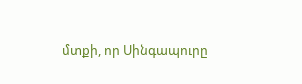մտքի, որ Սինգապուրը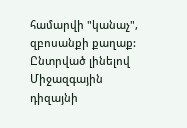համարվի "կանաչ", զբոսանքի քաղաք:
Ընտրված լինելով Միջազգային դիզայնի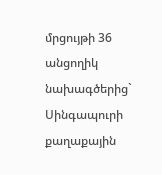մրցույթի 36 անցողիկ նախագծերից` Սինգապուրի քաղաքային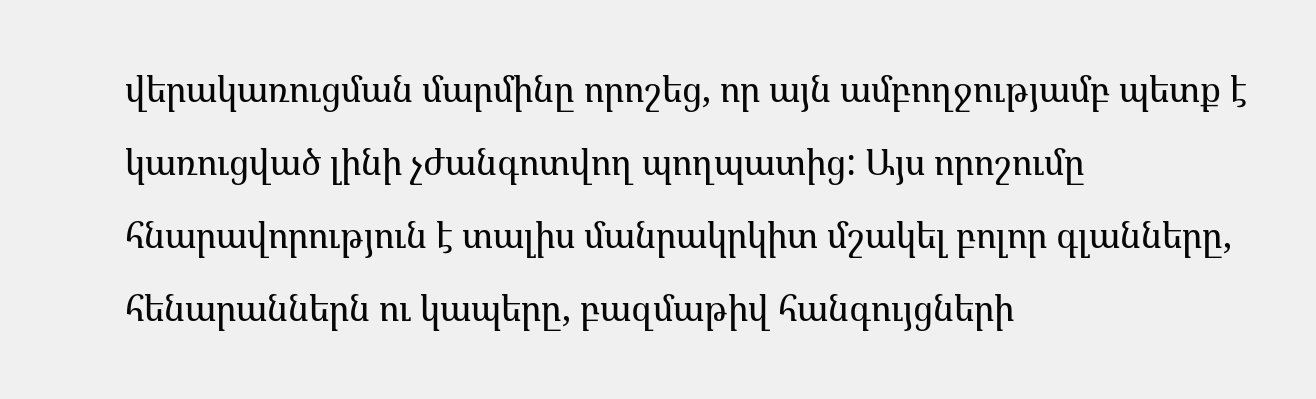վերակառուցման մարմինը որոշեց, որ այն ամբողջությամբ պետք է կառուցված լինի չժանգոտվող պողպատից: Այս որոշումը հնարավորություն է տալիս մանրակրկիտ մշակել բոլոր գլանները, հենարաններն ու կապերը, բազմաթիվ հանգույցների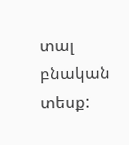տալ բնական տեսք: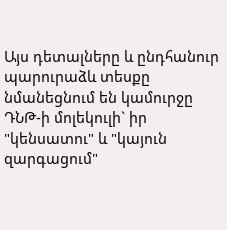Այս դետալները և ընդհանուր պարուրաձև տեսքը նմանեցնում են կամուրջը ԴՆԹ-ի մոլեկուլի` իր "կենսատու" և "կայուն զարգացում"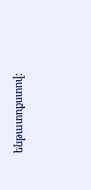ենթատոքստով: